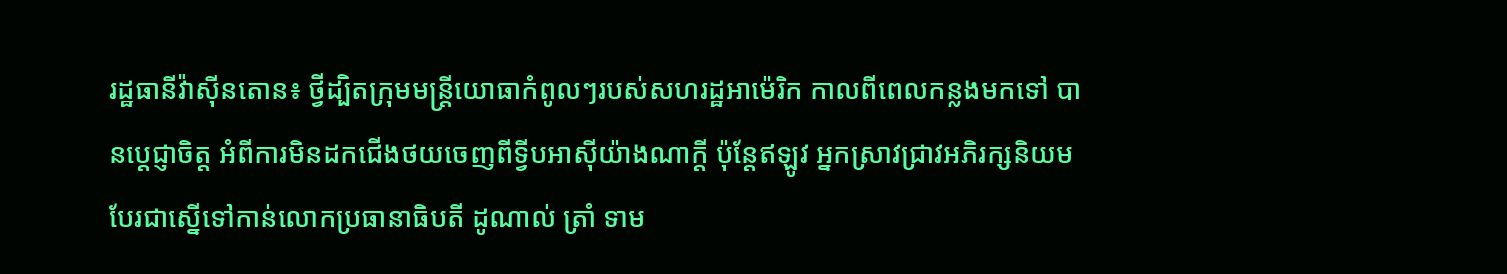រដ្ឋធានីវ៉ាស៊ីនតោន៖ ថ្វីដ្បិតក្រុមមន្រ្ដីយោធាកំពូលៗរបស់សហរដ្ឋអាម៉េរិក កាលពីពេលកន្លងមកទៅ បានប្ដេជ្ញាចិត្ត អំពីការមិនដកជើងថយចេញពីទ្វីបអាស៊ីយ៉ាងណាក្ដី ប៉ុន្ដែឥឡូវ អ្នកស្រាវជ្រាវអភិរក្សនិយម បែរជាស្នើទៅកាន់លោកប្រធានាធិបតី ដូណាល់ ត្រាំ ទាម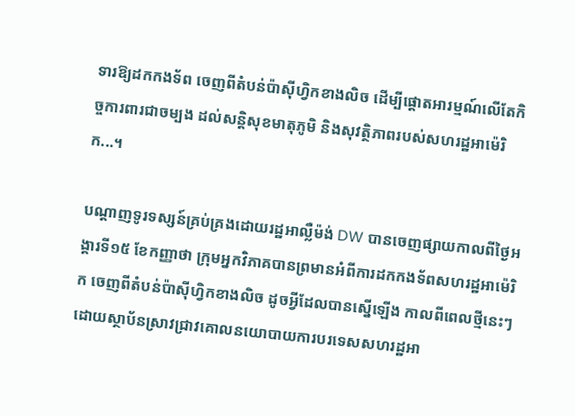ទារឱ្យដកកងទ័ព ចេញពីតំបន់ប៉ាស៊ីហ្វិកខាងលិច ដើម្បីផ្ដោតអារម្មណ៍លើតែកិច្ចការពារជាចម្បង ដល់សន្ដិសុខមាតុភូមិ និងសុវត្ថិភាពរបស់សហរដ្ឋអាម៉េរិក...។

បណ្ដាញទូរទស្សន៍គ្រប់គ្រងដោយរដ្ឋអាល្លឺម៉ង់ DW បានចេញផ្សាយកាលពីថ្ងៃអង្គារទី១៥ ខែកញ្ញាថា ក្រុមអ្នកវិភាគបានព្រមានអំពីការដកកងទ័ពសហរដ្ឋអាម៉េរិក ចេញពីតំបន់ប៉ាស៊ីហ្វិកខាងលិច ដូចអ្វីដែលបានស្នើឡើង កាលពីពេលថ្មីនេះៗ ដោយស្ថាប័នស្រាវជ្រាវគោលនយោបាយការបរទេសសហរដ្ឋអា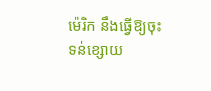ម៉េរិក នឹងធ្វើឱ្យចុះទន់ខ្សោយ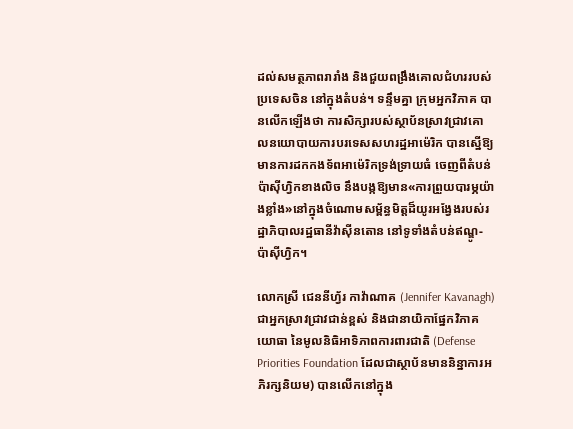ដល់សមត្ថភាពរារាំង និងជួយពង្រឹងគោលជំហររបស់ប្រទេសចិន នៅក្នុងតំបន់។ ទន្ទឹមគ្នា ក្រុមអ្នកវិភាគ បានលើកឡើងថា ការសិក្សារបស់ស្ថាប័នស្រាវជ្រាវគោលនយោបាយការបរទេសសហរដ្ឋអាម៉េរិក បានស្នើឱ្យមានការដកកងទ័ពអាម៉េរិកទ្រង់ទ្រាយធំ ចេញពីតំបន់ប៉ាស៊ីហ្វិកខាងលិច នឹងបង្កឱ្យមាន«ការព្រួយបារម្ភយ៉ាងខ្លាំង»នៅក្នុងចំណោមសម្ព័ន្ធមិត្តដ៏យូរអង្វែងរបស់រដ្ឋាភិបាលរដ្ឋធានីវ៉ាស៊ីនតោន នៅទូទាំងតំបន់ឥណ្ឌូ-ប៉ាស៊ីហ្វិក។

លោកស្រី ជេននីហ្វ័រ កាវ៉ាណាគ (Jennifer Kavanagh) ជាអ្នកស្រាវជ្រាវជាន់ខ្ពស់ និងជានាយិកាផ្នែកវិភាគយោធា នៃមូលនិធិអាទិភាពការពារជាតិ (Defense Priorities Foundation ដែលជាស្ថាប័នមាននិន្នាការអភិរក្សនិយម) បានលើកនៅក្នុង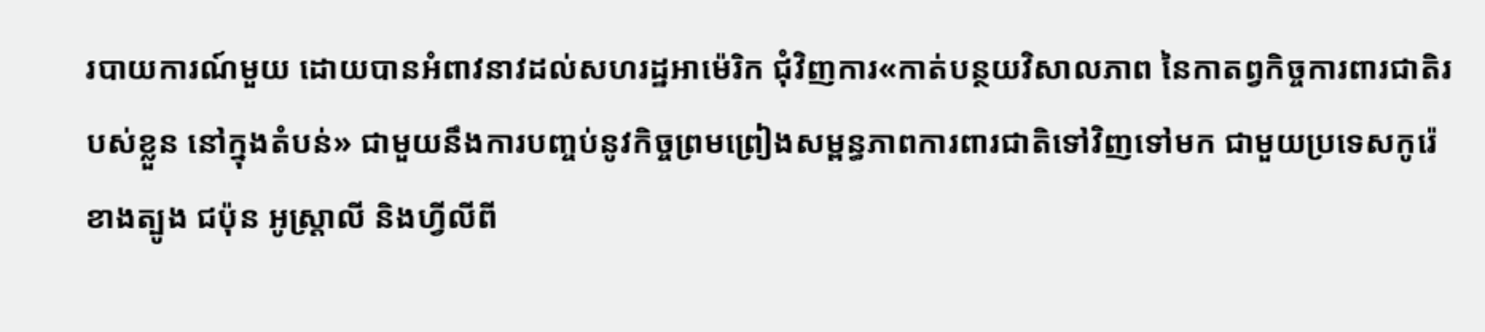របាយការណ៍មួយ ដោយបានអំពាវនាវដល់សហរដ្ឋអាម៉េរិក ជុំវិញការ«កាត់បន្ថយវិសាលភាព នៃកាតព្វកិច្ចការពារជាតិរបស់ខ្លួន នៅក្នុងតំបន់» ជាមួយនឹងការបញ្ចប់នូវកិច្ចព្រមព្រៀងសម្ពន្ធភាពការពារជាតិទៅវិញទៅមក ជាមួយប្រទេសកូរ៉េខាងត្បូង ជប៉ុន អូស្ត្រាលី និងហ្វីលីពី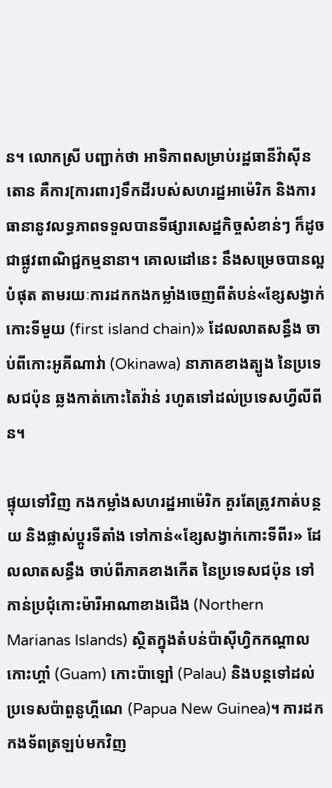ន។ លោកស្រី បញ្ជាក់ថា អាទិភាពសម្រាប់រដ្ឋធានីវ៉ាស៊ីនតោន គឺការ[ការពារ]ទឹកដីរបស់សហរដ្ឋអាម៉េរិក និងការធានានូវលទ្ធភាពទទួលបានទីផ្សារសេដ្ឋកិច្ចសំខាន់ៗ ក៏ដូចជាផ្លូវពាណិជ្ជកម្មនានា។ គោលដៅនេះ នឹងសម្រេចបានល្អបំផុត តាមរយៈការដកកងកម្លាំងចេញពីតំបន់«ខ្សែសង្វាក់កោះទីមួយ (first island chain)» ដែលលាតសន្ធឹង ចាប់ពីកោះអូគីណាវ់ា (Okinawa) នាភាគខាងត្បូង នៃប្រទេសជប៉ុន ឆ្លងកាត់កោះតៃវ៉ាន់ រហូតទៅដល់ប្រទេសហ្វីលីពីន។

ផ្ទុយទៅវិញ កងកម្លាំងសហរដ្ឋអាម៉េរិក គួរតែត្រូវកាត់បន្ថយ និងផ្លាស់ប្ដូរទីតាំង ទៅកាន់«ខ្សែសង្វាក់កោះទីពីរ» ដែលលាតសន្ធឹង ចាប់ពីភាគខាងកើត នៃប្រទេសជប៉ុន ទៅកាន់ប្រជុំកោះម៉ារីអាណាខាងជើង (Northern Marianas Islands) ស្ថិតក្នុងតំបន់ប៉ាស៊ីហ្វិកកណ្តាល កោះហ្គាំ (Guam) កោះប៉ាឡៅ (Palau) និងបន្តទៅដល់ប្រទេសប៉ាពួនូហ្គីណេ (Papua New Guinea)។ ការដកកងទ័ពត្រឡប់មកវិញ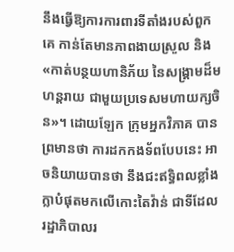នឹងធ្វើឱ្យការការពារទីតាំងរបស់ពួកគេ កាន់តែមានភាពងាយស្រួល និង«កាត់បន្ថយហានិភ័យ នៃសង្គ្រាមដ៏មហន្តរាយ ជាមួយប្រទេសមហាយក្សចិន»។ ដោយឡែក ក្រុមអ្នកវិភាគ បានព្រមានថា ការដកកងទ័ពបែបនេះ អាចនិយាយបានថា នឹងជះឥទ្ធិពលខ្លាំងក្លាបំផុតមកលើកោះតៃវ៉ាន់ ជាទីដែលរដ្ឋាភិបាលរ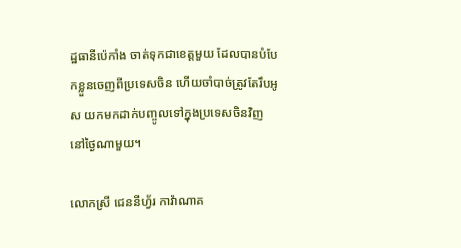ដ្ឋធានីប៉េកាំង ចាត់ទុកជាខេត្តមួយ ដែលបានបំបែកខ្លួនចេញពីប្រទេសចិន ហើយចាំបាច់ត្រូវតែរឹបអូស យកមកដាក់បញ្ចូលទៅក្នុងប្រទេសចិនវិញ នៅថ្ងៃណាមួយ។

លោកស្រី ជេននីហ្វ័រ កាវ៉ាណាគ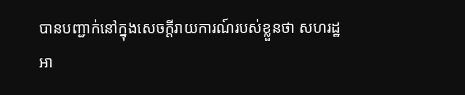បានបញ្ជាក់នៅក្នុងសេចក្ដីរាយការណ៍របស់ខ្លួនថា សហរដ្ឋអា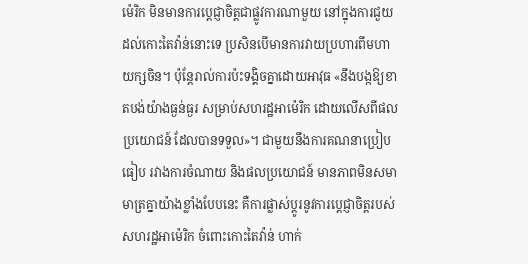ម៉េរិក មិនមានការប្តេជ្ញាចិត្តជាផ្លូវការណាមួយ នៅក្នុងការជួយដល់កោះតៃវ៉ាន់នោះទេ ប្រសិនបើមានការវាយប្រហារពីមហាយក្សចិន។ ប៉ុន្ដែរាល់ការប៉ះទង្គិចគ្នាដោយអាវុធ «នឹងបង្កឱ្យខាតបង់យ៉ាងធ្ងន់ធ្ងរ សម្រាប់សហរដ្ឋអាម៉េរិក ដោយលើសពីផលប្រយោជន៍ ដែលបានទទួល»។ ជាមួយនឹងការគណនាប្រៀបធៀប រវាងការចំណាយ និងផលប្រយោជន៍ មានភាពមិនសមាមាត្រគ្នាយ៉ាងខ្លាំងបែបនេះ គឺការផ្លាស់ប្ដូរនូវការប្តេជ្ញាចិត្តរបស់សហរដ្ឋអាម៉េរិក ចំពោះកោះតៃវ៉ាន់ ហាក់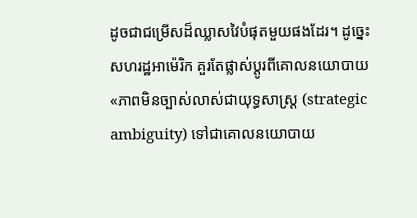ដូចជាជម្រើសដ៏ឈ្លាសវៃបំផុតមួយផងដែរ។ ដូច្នេះ សហរដ្ឋអាម៉េរិក គួរតែផ្លាស់ប្ដូរពីគោលនយោបាយ «ភាពមិនច្បាស់លាស់ជាយុទ្ធសាស្ត្រ (strategic ambiguity) ទៅជាគោលនយោបាយ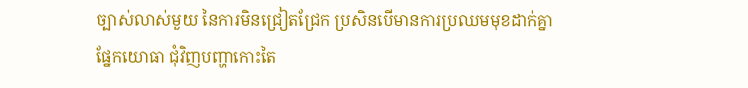ច្បាស់លាស់មួយ នៃការមិនជ្រៀតជ្រែក ប្រសិនបើមានការប្រឈមមុខដាក់គ្នាផ្នែកយោធា ជុំវិញបញ្ហាកោះតៃ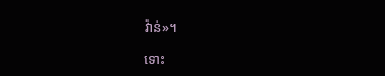វ៉ាន់»។

ទោះ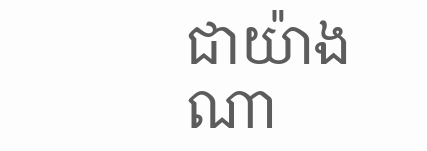ជាយ៉ាងណា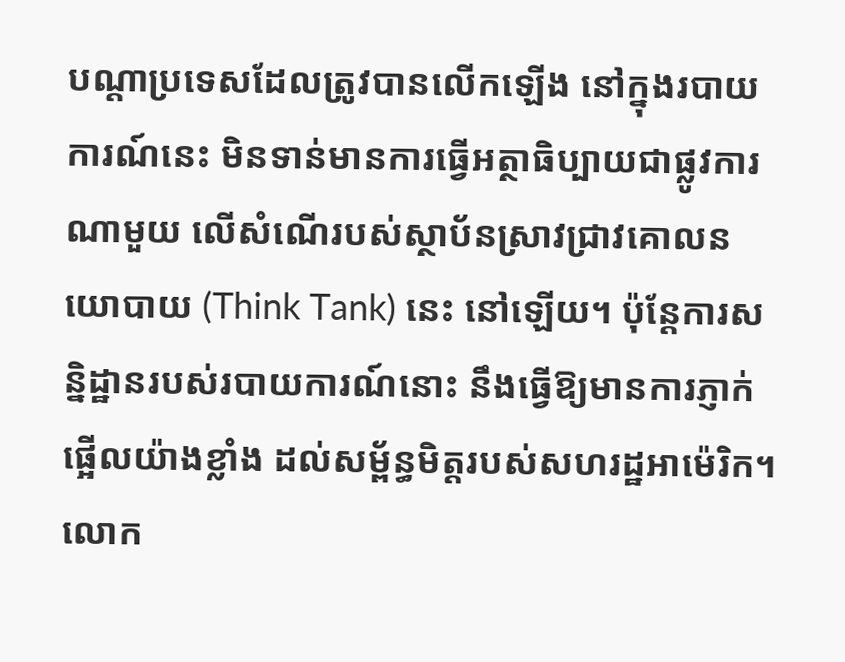បណ្តាប្រទេសដែលត្រូវបានលើកឡើង នៅក្នុងរបាយការណ៍នេះ មិនទាន់មានការធ្វើអត្ថាធិប្បាយជាផ្លូវការណាមួយ លើសំណើរបស់ស្ថាប័នស្រាវជ្រាវគោលនយោបាយ (Think Tank) នេះ នៅឡើយ។ ប៉ុន្តែការសន្និដ្ឋានរបស់របាយការណ៍នោះ នឹងធ្វើឱ្យមានការភ្ញាក់ផ្អើលយ៉ាងខ្លាំង ដល់សម្ព័ន្ធមិត្តរបស់សហរដ្ឋអាម៉េរិក។ លោក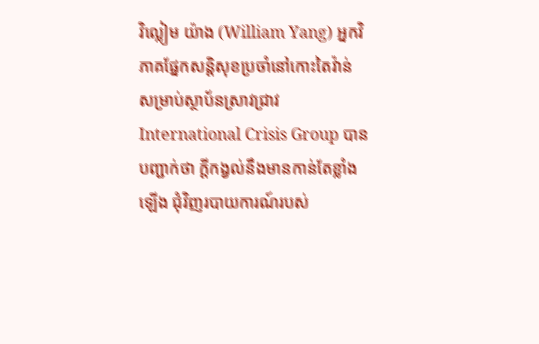វិល្លៀម យ៉ាង (William Yang) អ្នកវិភាគផ្នែកសន្តិសុខប្រចាំនៅកោះតៃវ៉ាន់ សម្រាប់ស្ថាប័នស្រាវជ្រាវ International Crisis Group បានបញ្ជាក់ថា ក្ដីកង្វល់នឹងមានកាន់តែខ្លាំងឡើង ជុំវិញរបាយការណ៍របស់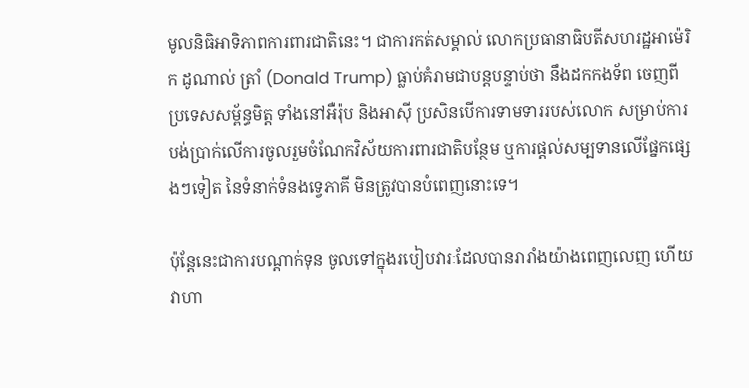មូលនិធិអាទិភាពការពារជាតិនេះ។ ជាការកត់សម្គាល់ លោកប្រធានាធិបតីសហរដ្ឋអាម៉េរិក ដូណាល់ ត្រាំ (Donald Trump) ធ្លាប់គំរាមជាបន្តបន្ទាប់ថា នឹងដកកងទ័ព ចេញពីប្រទេសសម្ព័ន្ធមិត្ត ទាំងនៅអឺរ៉ុប និងអាស៊ី ប្រសិនបើការទាមទាររបស់លោក សម្រាប់ការបង់ប្រាក់លើការចូលរួមចំណែកវិស័យការពារជាតិបន្ថែម ឬការផ្ដល់សម្បទានលើផ្នែកផ្សេងៗទៀត នៃទំនាក់ទំនងទ្វេភាគី មិនត្រូវបានបំពេញនោះទេ។

ប៉ុន្ដែនេះជាការបណ្តាក់ទុន ចូលទៅក្នុងរបៀបវារៈដែលបានរារាំងយ៉ាងពេញលេញ ហើយវាហា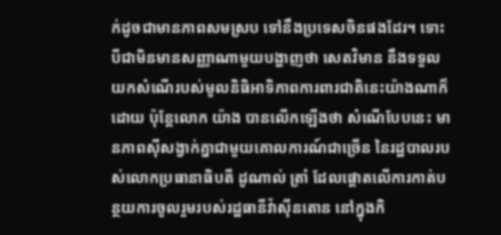ក់ដូចជាមានភាពសមស្រប ទៅនឹងប្រទេសចិនផងដែរ។ ទោះបីជាមិនមានសញ្ញាណាមួយបង្ហាញថា សេតវិមាន នឹងទទួលយកសំណើរបស់មូលនិធិអាទិភាពការពារជាតិនេះយ៉ាងណាក៏ដោយ ប៉ុន្តែលោក យ៉ាង បានលើកឡើងថា សំណើបែបនេះ មានភាពស៊ីសង្វាក់គ្នាជាមួយគោលការណ៍ជាច្រើន នៃរដ្ឋបាលរបស់លោកប្រធានាធិបតី ដូណាល់ ត្រាំ ដែលផ្តោតលើការកាត់បន្ថយការចូលរួមរបស់រដ្ឋធានីវ៉ាស៊ីនតោន នៅក្នុងកិ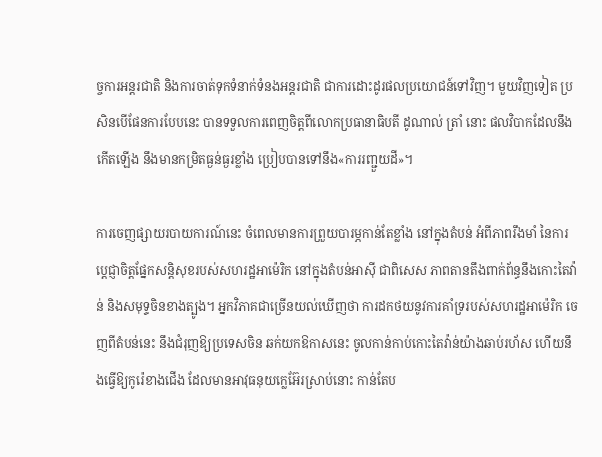ច្ចការអន្តរជាតិ និងការចាត់ទុកទំនាក់ទំនងអន្តរជាតិ ជាការដោះដូរផលប្រយោជន៍ទៅវិញ។ មួយវិញទៀត ប្រសិនបើផែនការបែបនេះ បានទទួលការពេញចិត្តពីលោកប្រធានាធិបតី ដូណាល់ ត្រាំ នោះ ផលវិបាកដែលនឹងកើតឡើង នឹងមានកម្រិតធ្ងន់ធ្ងរខ្លាំង ប្រៀបបានទៅនឹង«ការរញ្ជួយដី»។

ការចេញផ្សាយរបាយការណ៍នេះ ចំពេលមានការព្រួយបារម្ភកាន់តែខ្លាំង នៅក្នុងតំបន់ អំពីភាពរឹងមាំ នៃការប្តេជ្ញាចិត្តផ្នែកសន្តិសុខរបស់សហរដ្ឋអាម៉េរិក នៅក្នុងតំបន់អាស៊ី ជាពិសេស ភាពតានតឹងពាក់ព័ន្ធនឹងកោះតៃវ៉ាន់ និងសមុទ្ទចិនខាងត្បូង។ អ្នកវិភាគជាច្រើនយល់ឃើញថា ការដកថយនូវការគាំទ្ររបស់សហរដ្ឋអាម៉េរិក ចេញពីតំបន់នេះ នឹងជំរុញឱ្យប្រទេសចិន ឆក់យកឱកាសនេះ ចូលកាន់កាប់កោះតៃវ៉ាន់យ៉ាងឆាប់រហ័ស ហើយនឹងធ្វើឱ្យកូរ៉េខាងជើង ដែលមានអាវុធនុយក្លេអ៊ែរស្រាប់នោះ កាន់តែប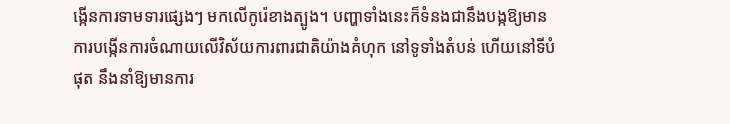ង្កើនការទាមទារផ្សេងៗ មកលើកូរ៉េខាងត្បូង។ បញ្ហាទាំងនេះក៏ទំនងជានឹងបង្កឱ្យមានការបង្កើនការចំណាយលើវិស័យការពារជាតិយ៉ាងគំហុក នៅទូទាំងតំបន់ ហើយនៅទីបំផុត នឹងនាំឱ្យមានការ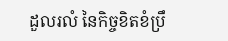ដួលរលំ នៃកិច្ចខិតខំប្រឹ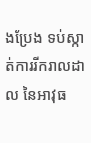ងប្រែង ទប់ស្កាត់ការរីករាលដាល នៃអាវុធ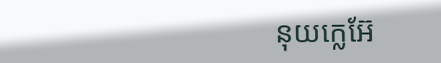នុយក្លេអ៊ែ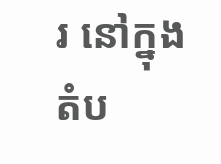រ នៅក្នុងតំប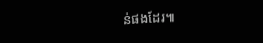ន់ផងដែរ៕